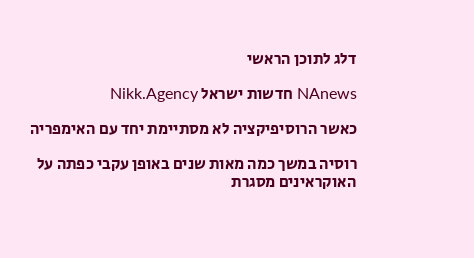דלג לתוכן הראשי

NAnews חדשות ישראל Nikk.Agency

כאשר הרוסיפיקציה לא מסתיימת יחד עם האימפריה

רוסיה במשך כמה מאות שנים באופן עקבי כפתה על האוקראינים מסגרת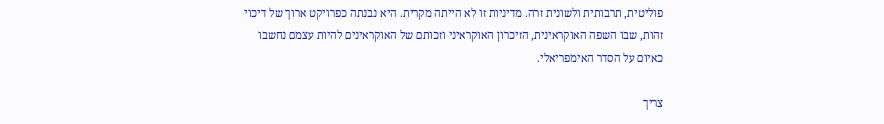פוליטית, תרבותית ולשונית זרה. מדיניות זו לא הייתה מקרית. היא נבנתה כפרויקט ארוך של דיכוי זהות, שבו השפה האוקראינית, הזיכרון האוקראיני וזכותם של האוקראינים להיות עצמם נחשבו כאיום על הסדר האימפריאלי.

צריך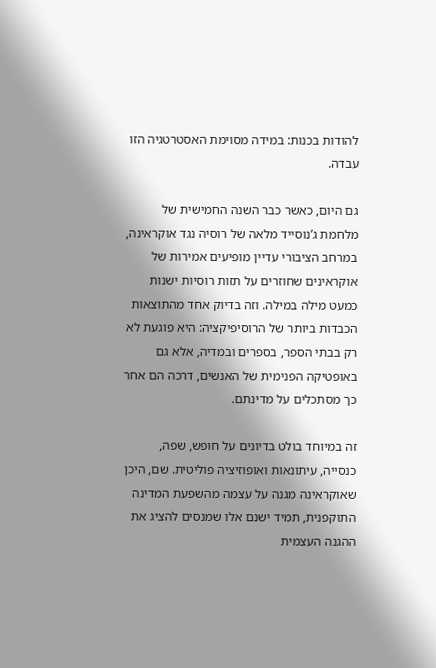להודות בכנות: במידה מסוימת האסטרטגיה הזו עבדה.

גם היום, כאשר כבר השנה החמישית של מלחמת ג’נוסייד מלאה של רוסיה נגד אוקראינה, במרחב הציבורי עדיין מופיעים אמירות של אוקראינים שחוזרים על תזות רוסיות ישנות כמעט מילה במילה. וזה בדיוק אחד מהתוצאות הכבדות ביותר של הרוסיפיקציה: היא פוגעת לא רק בבתי הספר, בספרים ובמדיה, אלא גם באופטיקה הפנימית של האנשים, דרכה הם אחר כך מסתכלים על מדינתם.

זה במיוחד בולט בדיונים על חופש, שפה, כנסייה, עיתונאות ואופוזיציה פוליטית. שם, היכן שאוקראינה מגנה על עצמה מהשפעת המדינה התוקפנית, תמיד ישנם אלו שמנסים להציג את ההגנה העצמית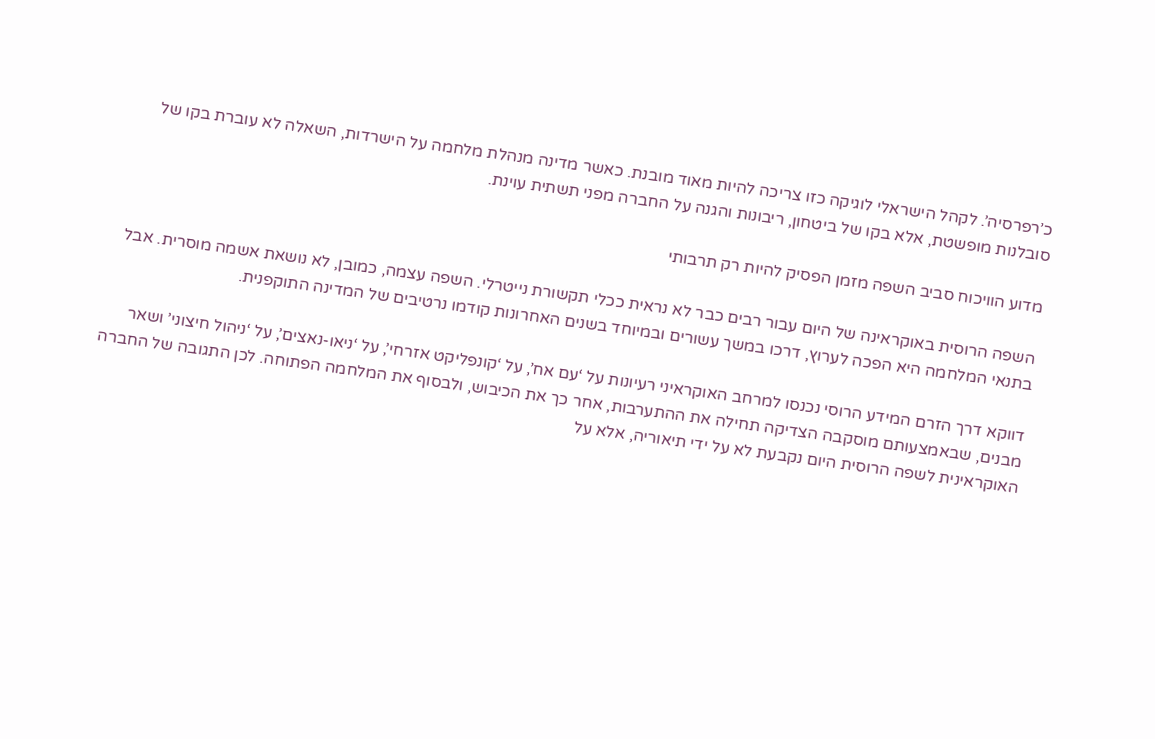כ’רפרסיה’. לקהל הישראלי לוגיקה כזו צריכה להיות מאוד מובנת. כאשר מדינה מנהלת מלחמה על הישרדות, השאלה לא עוברת בקו של סובלנות מופשטת, אלא בקו של ביטחון, ריבונות והגנה על החברה מפני תשתית עוינת.

מדוע הוויכוח סביב השפה מזמן הפסיק להיות רק תרבותי

השפה הרוסית באוקראינה של היום עבור רבים כבר לא נראית ככלי תקשורת נייטרלי. השפה עצמה, כמובן, לא נושאת אשמה מוסרית. אבל בתנאי המלחמה היא הפכה לערוץ, דרכו במשך עשורים ובמיוחד בשנים האחרונות קודמו נרטיבים של המדינה התוקפנית.

דווקא דרך הזרם המידע הרוסי נכנסו למרחב האוקראיני רעיונות על ‘עם אח’, על ‘קונפליקט אזרחי’, על ‘ניאו-נאצים’, על ‘ניהול חיצוני’ ושאר מבנים, שבאמצעותם מוסקבה הצדיקה תחילה את ההתערבות, אחר כך את הכיבוש, ולבסוף את המלחמה הפתוחה. לכן התגובה של החברה האוקראינית לשפה הרוסית היום נקבעת לא על ידי תיאוריה, אלא על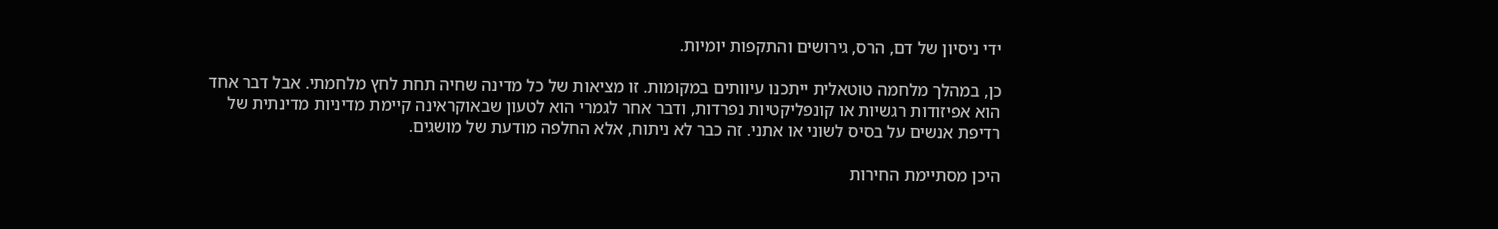ידי ניסיון של דם, הרס, גירושים והתקפות יומיות.

כן, במהלך מלחמה טוטאלית ייתכנו עיוותים במקומות. זו מציאות של כל מדינה שחיה תחת לחץ מלחמתי. אבל דבר אחד הוא אפיזודות רגשיות או קונפליקטיות נפרדות, ודבר אחר לגמרי הוא לטעון שבאוקראינה קיימת מדיניות מדינתית של רדיפת אנשים על בסיס לשוני או אתני. זה כבר לא ניתוח, אלא החלפה מודעת של מושגים.

היכן מסתיימת החירות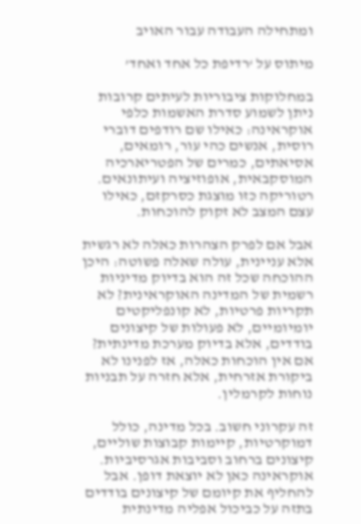ומתחילה העבודה עבור האויב

מיתוס על ‘רדיפת כל אחד ואחד’

במחלוקות ציבוריות לעיתים קרובות ניתן לשמוע סדרת האשמות כלפי אוקראינה: כאילו שם רודפים דוברי רוסית, אנשים כהי עור, רומאים, אסיאתים, כמרים של הפטריארכיה המוסקבאית, אופוזיציה ועיתונאים. רטוריקה כזו מוצגת כסרקזם, כאילו עצם המצב לא זקוק להוכחות.

אבל אם לפרק הצהרות כאלה לא רגשית אלא עניינית, עולה שאלה פשוטה: היכן ההוכחה שכל זה הוא בדיוק מדיניות רשמית של המדינה האוקראינית? לא תקריות פרטיות, לא קונפליקטים יומיומיים, לא פעולות של קיצונים בודדים, אלא בדיוק מערכת מדינתית? אם אין הוכחות כאלה, אז לפנינו לא ביקורת אזרחית, אלא חזרה על תבניות נוחות לקרמלין.

זה עקרוני חשוב. בכל מדינה, כולל דמוקרטיות, קיימות קבוצות שוליים, קיצונים ברחוב וסביבות אגרסיביות. אוקראינה כאן לא יוצאת דופן. אבל להחליף את קיומם של קיצונים בודדים בתזה על כביכול אפליה מדינתית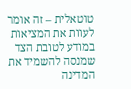טוטאלית – זה אומר לעוות את המציאות במודע לטובת הצד שמנסה להשמיד את המדינה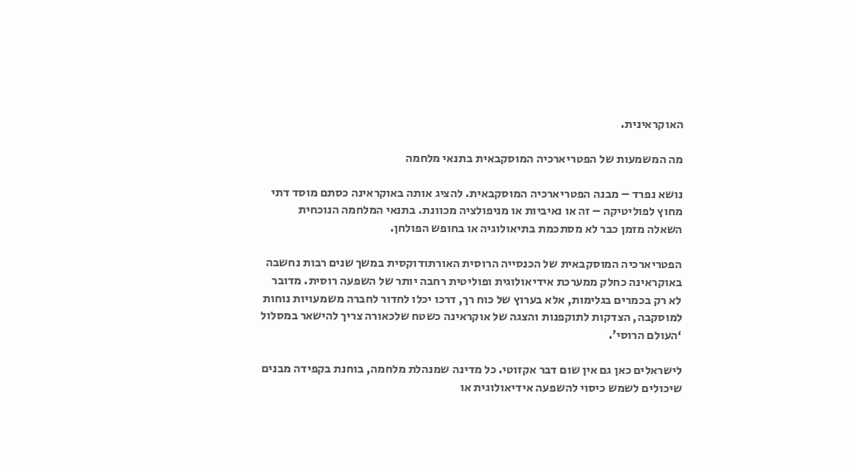האוקראינית.

מה המשמעות של הפטריארכיה המוסקבאית בתנאי מלחמה

נושא נפרד – מבנה הפטריארכיה המוסקבאית. להציג אותה באוקראינה כסתם מוסד דתי מחוץ לפוליטיקה – זה או נאיביות או מניפולציה מכוונת. בתנאי המלחמה הנוכחית השאלה מזמן כבר לא מסתכמת בתיאולוגיה או בחופש הפולחן.

הפטריארכיה המוסקבאית של הכנסייה הרוסית האורתודוקסית במשך שנים רבות נחשבה באוקראינה כחלק ממערכת אידיאולוגית ופוליטית רחבה יותר של השפעה רוסית. מדובר לא רק בכמרים בגלימות, אלא בערוץ של כוח רך, דרכו יכלו לחדור לחברה משמעויות נוחות למוסקבה, הצדקות לתוקפנות והצגה של אוקראינה כשטח שלכאורה צריך להישאר במסלול ‘העולם הרוסי’.

לישראלים כאן גם אין שום דבר אקזוטי. כל מדינה שמנהלת מלחמה, בוחנת בקפידה מבנים שיכולים לשמש כיסוי להשפעה אידיאולוגית או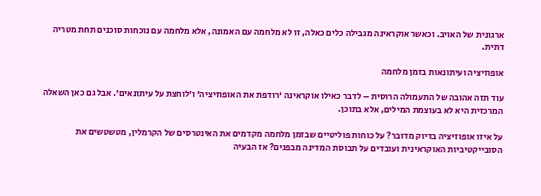ארגונית של האויב. וכאשר אוקראינה מגבילה כלים כאלה, זו לא מלחמה עם האמונה, אלא מלחמה עם נוכחות סוכנים תחת מטריה דתית.

אופוזיציה ועיתונאות בזמן מלחמה

עוד תזה אהובה של התעמולה הרוסית – לדבר כאילו אוקראינה ‘רודפת את האופוזיציה’ ו’לוחצת על עיתונאים’. אבל גם כאן השאלה המרכזית היא לא בעוצמת המילים, אלא בתוכן.

על איזו אופוזיציה בדיוק מדובר? על כוחות פוליטיים שבזמן מלחמה מקדמים את האינטרסים של הקרמלין, מטשטשים את הסובייקטיביות האוקראינית ועובדים על תבוסת המדינה מבפנים? אז הבעיה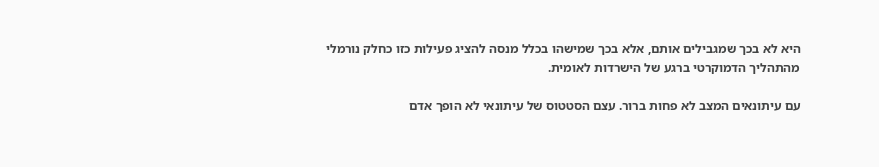היא לא בכך שמגבילים אותם, אלא בכך שמישהו בכלל מנסה להציג פעילות כזו כחלק נורמלי מהתהליך הדמוקרטי ברגע של הישרדות לאומית.

עם עיתונאים המצב לא פחות ברור. עצם הסטטוס של עיתונאי לא הופך אדם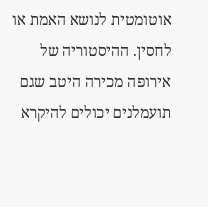אוטומטית לנושא האמת או לחסין. ההיסטוריה של אירופה מכירה היטב שגם תועמלנים יכולים להיקרא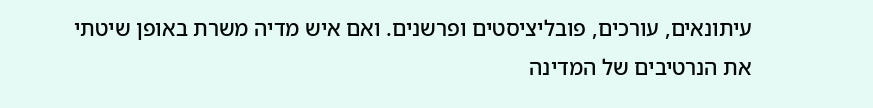עיתונאים, עורכים, פובליציסטים ופרשנים. ואם איש מדיה משרת באופן שיטתי את הנרטיבים של המדינה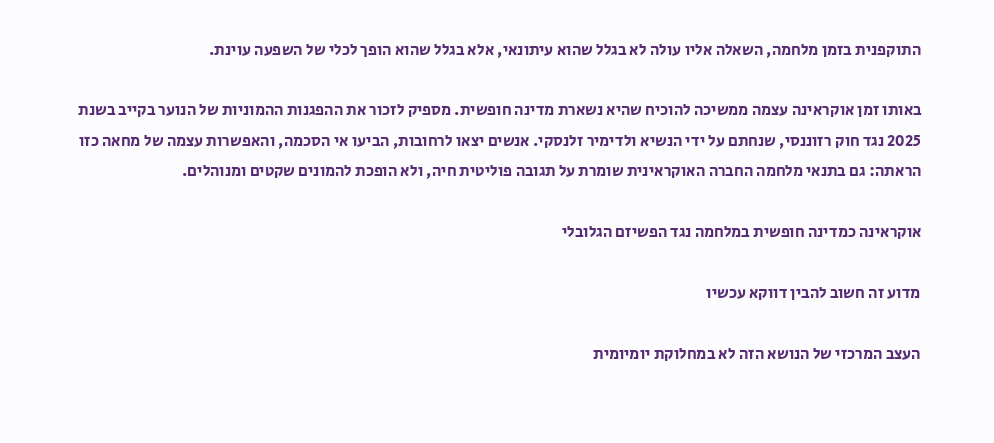התוקפנית בזמן מלחמה, השאלה אליו עולה לא בגלל שהוא עיתונאי, אלא בגלל שהוא הופך לכלי של השפעה עוינת.

באותו זמן אוקראינה עצמה ממשיכה להוכיח שהיא נשארת מדינה חופשית. מספיק לזכור את ההפגנות ההמוניות של הנוער בקייב בשנת 2025 נגד חוק רזוננסי, שנחתם על ידי הנשיא ולדימיר זלנסקי. אנשים יצאו לרחובות, הביעו אי הסכמה, והאפשרות עצמה של מחאה כזו הראתה: גם בתנאי מלחמה החברה האוקראינית שומרת על תגובה פוליטית חיה, ולא הופכת להמונים שקטים ומנוהלים.

אוקראינה כמדינה חופשית במלחמה נגד הפשיזם הגלובלי

מדוע זה חשוב להבין דווקא עכשיו

העצב המרכזי של הנושא הזה לא במחלוקת יומיומית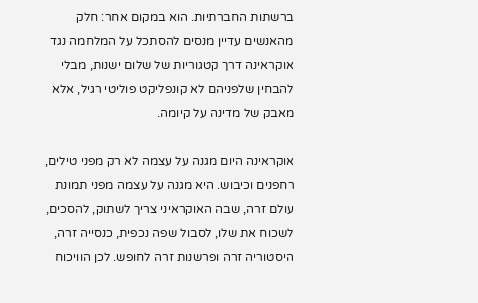ברשתות החברתיות. הוא במקום אחר: חלק מהאנשים עדיין מנסים להסתכל על המלחמה נגד אוקראינה דרך קטגוריות של שלום ישנות, מבלי להבחין שלפניהם לא קונפליקט פוליטי רגיל, אלא מאבק של מדינה על קיומה.

אוקראינה היום מגנה על עצמה לא רק מפני טילים, רחפנים וכיבוש. היא מגנה על עצמה מפני תמונת עולם זרה, שבה האוקראיני צריך לשתוק, להסכים, לשכוח את שלו, לסבול שפה נכפית, כנסייה זרה, היסטוריה זרה ופרשנות זרה לחופש. לכן הוויכוח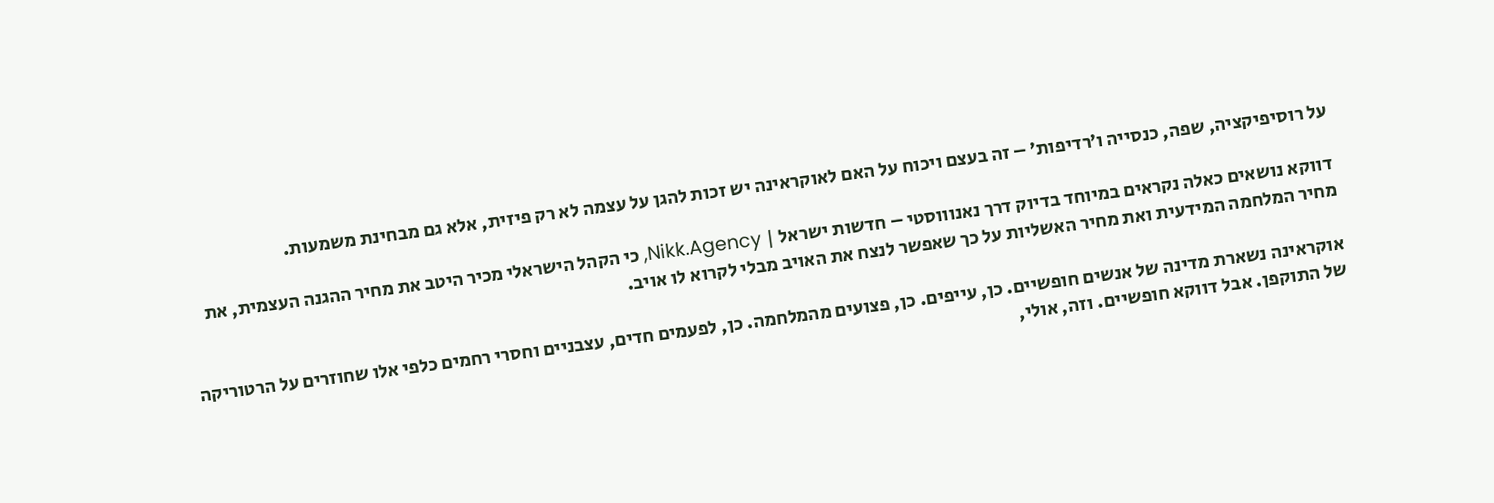על רוסיפיקציה, שפה, כנסייה ו’רדיפות’ – זה בעצם ויכוח על האם לאוקראינה יש זכות להגן על עצמה לא רק פיזית, אלא גם מבחינת משמעות.

דווקא נושאים כאלה נקראים במיוחד בדיוק דרך נאנוווסטי – חדשות ישראל | Nikk.Agency, כי הקהל הישראלי מכיר היטב את מחיר ההגנה העצמית, את מחיר המלחמה המידעית ואת מחיר האשליות על כך שאפשר לנצח את האויב מבלי לקרוא לו אויב.

אוקראינה נשארת מדינה של אנשים חופשיים. כן, עייפים. כן, פצועים מהמלחמה. כן, לפעמים חדים, עצבניים וחסרי רחמים כלפי אלו שחוזרים על הרטוריקה של התוקפן. אבל דווקא חופשיים. וזה, אולי,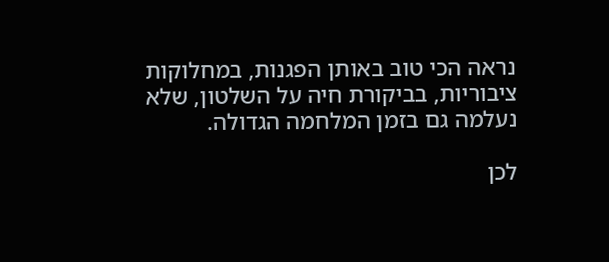נראה הכי טוב באותן הפגנות, במחלוקות ציבוריות, בביקורת חיה על השלטון, שלא נעלמה גם בזמן המלחמה הגדולה.

לכן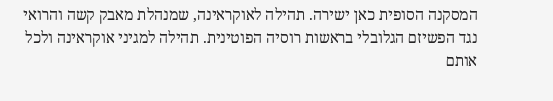המסקנה הסופית כאן ישירה. תהילה לאוקראינה, שמנהלת מאבק קשה והרואי נגד הפשיזם הגלובלי בראשות רוסיה הפוטינית. תהילה למגיני אוקראינה ולכל אותם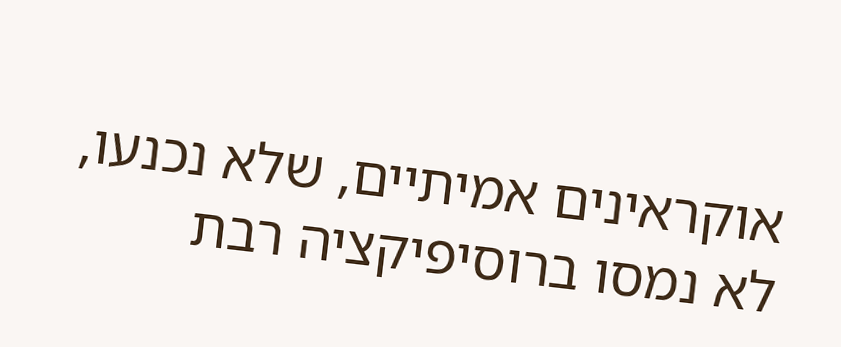אוקראינים אמיתיים, שלא נכנעו, לא נמסו ברוסיפיקציה רבת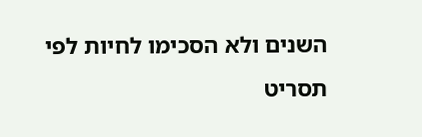השנים ולא הסכימו לחיות לפי תסריט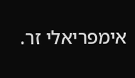אימפריאלי זר.